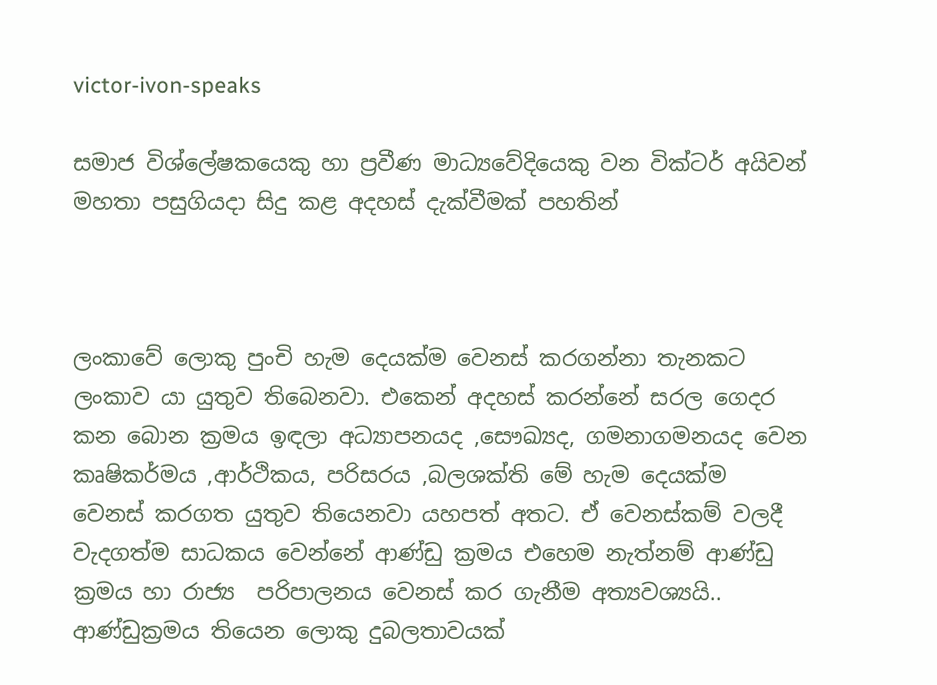victor-ivon-speaks

සමාජ විශ්ලේෂකයෙකු හා ප්‍රවීණ මාධ්‍යවේදියෙකු වන වික්ටර් අයිවන් මහතා පසුගියදා සිදු කළ අදහස් දැක්වීමක් පහතින්



ලංකාවේ ලොකු පුංචි හැම දෙයක්ම වෙනස් කරගන්නා තැනකට ලංකාව යා යුතුව තිබෙනවා. එකෙන් අදහස් කරන්නේ සරල ගෙදර කන බොන ක්‍රමය ඉඳලා අධ්‍යාපනයද ,සෞඛ්‍යද, ගමනාගමනයද වෙන කෘෂිකර්මය ,ආර්ථිකය, පරිසරය ,බලශක්ති මේ හැම දෙයක්ම වෙනස් කරගත යුතුව තියෙනවා යහපත් අතට. ඒ වෙනස්කම් වලදී වැදගත්ම සාධකය වෙන්නේ ආණ්ඩු ක්‍රමය එහෙම නැත්නම් ආණ්ඩු ක්‍රමය හා රාජ්‍ය  පරිපාලනය වෙනස් කර ගැනීම අත්‍යවශ්‍යයි.. ආණ්ඩුක්‍රමය තියෙන ලොකු දුබලතාවයක්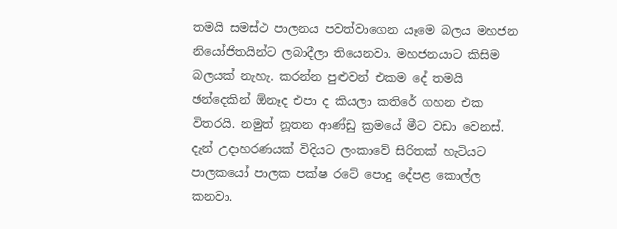තමයි සමස්ථ පාලනය පවත්වාගෙන යෑමෙ බලය මහජන නියෝජිතයින්ට ලබාදීලා තියෙනවා. මහජනයාට කිසිම බලයක් නැහැ. කරන්න පුළුවන් එකම දේ තමයි ඡන්දෙකින් ඕනෑද එපා ද කියලා කතිරේ ගහන එක විතරයි. නමුත් නූතන ආණ්ඩු ක්‍රමයේ මීට වඩා වෙනස්. දැන් උදාහරණයක් විදියට ලංකාවේ සිරිතක් හැටියට පාලකයෝ පාලක පක්ෂ රටේ පොදු දේපළ කොල්ල කනවා.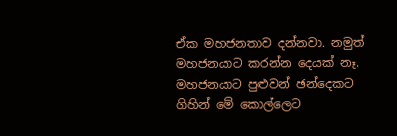ඒක මහජනතාව දන්නවා. නමුත් මහජනයාට කරන්න දෙයක් නෑ. මහජනයාට පුළුවන් ඡන්දෙකට ගිහින් මේ කොල්ලෙට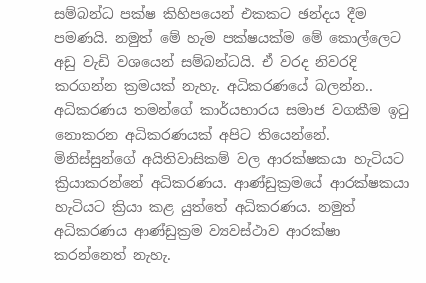සම්බන්ධ පක්ෂ කිහිපයෙන් එකකට ඡන්දය දීම පමණයි. නමුත් මේ හැම පක්ෂයක්ම මේ කොල්ලෙට අඩු වැඩි වශයෙන් සම්බන්ධයි. ඒ වරද නිවරදි කරගන්න ක්‍රමයක් නැහැ. අධිකරණයේ බලන්න.. අධිකරණය තමන්ගේ කාර්යභාරය සමාජ වගකීම ඉටු නොකරන අධිකරණයක් අපිට තියෙන්නේ. මිනිස්සුන්ගේ අයිතිවාසිකම් වල ආරක්ෂකයා හැටියට ක්‍රියාකරන්නේ අධිකරණය. ආණ්ඩුක්‍රමයේ ආරක්ෂකයා හැටියට ක්‍රියා කළ යුත්තේ අධිකරණය. නමුත් අධිකරණය ආණ්ඩුක්‍රම ව්‍යවස්ථාව ආරක්ෂා කරන්නෙත් නැහැ.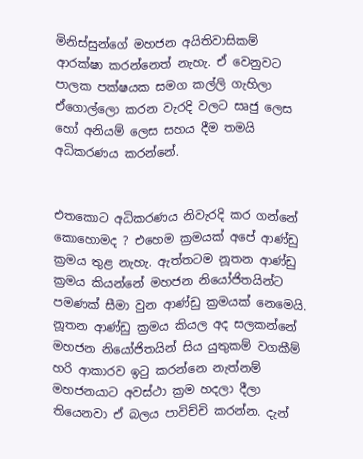මිනිස්සුන්ගේ මහජන අයිතිවාසිකම් ආරක්ෂා කරන්නෙත් නැහැ. ඒ වෙනුවට පාලක පක්ෂයක සමග කල්ලි ගැහිලා ඒගොල්ලො කරන වැරදි වලට සෘජු ලෙස හෝ අනියම් ලෙස සහය දීම තමයි අධිකරණය කරන්නේ.


එතකොට අධිකරණය නිවැරදි කර ගන්නේ කොහොමද ? එහෙම ක්‍රමයක් අපේ ආණ්ඩු ක්‍රමය තුළ නැහැ. ඇත්තටම නූතන ආණ්ඩු ක්‍රමය කියන්නේ මහජන නියෝජිතයින්ට පමණක් සීමා වුන ආණ්ඩු ක්‍රමයක් නෙමෙයි. නූතන ආණ්ඩු ක්‍රමය කියල අද සලකන්නේ මහජන නියෝජිතයින් සිය යුතුකම් වගකීම් හරි ආකාරව ඉටු කරන්නෙ නැත්නම් මහජනයාට අවස්ථා ක්‍රම හදලා දීලා තියෙනවා ඒ බලය පාවිච්චි කරන්න. දැන්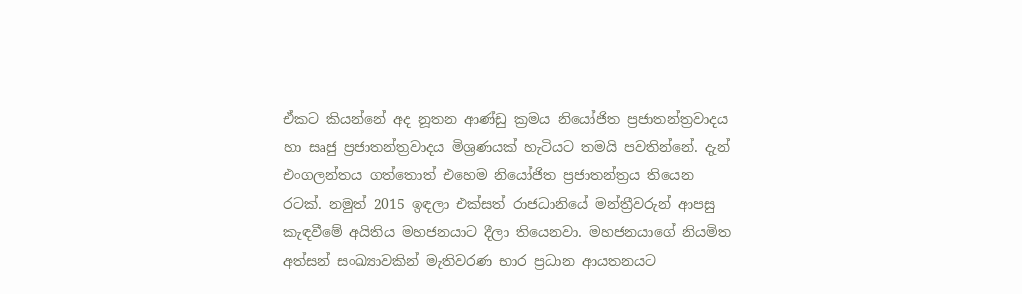ඒකට කියන්නේ අද නූතන ආණ්ඩු ක්‍රමය නියෝජිත ප්‍රජාතන්ත්‍රවාදය හා සෘජු ප්‍රජාතන්ත්‍රවාදය මිශ්‍රණයක් හැටියට තමයි පවතින්නේ. දැන් එංගලන්තය ගත්තොත් එහෙම නියෝජිත ප්‍රජාතන්ත්‍රය තියෙන රටක්. නමුත් 2015 ඉඳලා එක්සත් රාජධානියේ මන්ත්‍රීවරුන් ආපසු කැඳවීමේ අයිතිය මහජනයාට දීලා තියෙනවා. මහජනයාගේ නියමිත අත්සන් සංඛ්‍යාවකින් මැතිවරණ භාර ප්‍රධාන ආයතනයට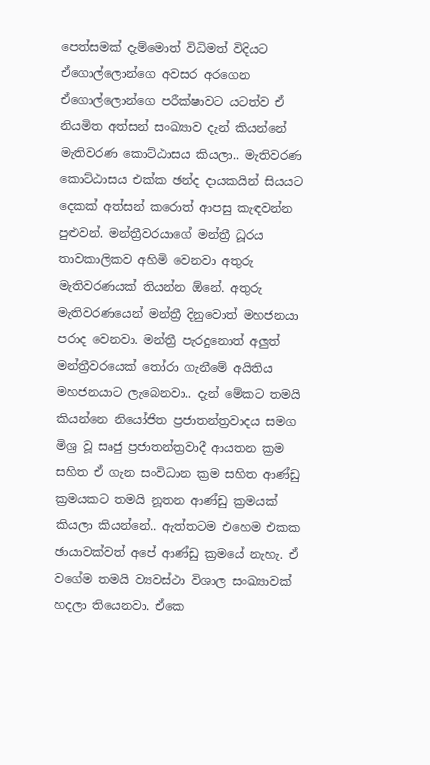පෙත්සමක් දැම්මොත් විධිමත් විදියට ඒගොල්ලොන්ගෙ අවසර අරගෙන ඒගොල්ලොන්ගෙ පරීක්ෂාවට යටත්ව ඒ නියමිත අත්සන් සංඛ්‍යාව දැන් කියන්නේ මැතිවරණ කොට්ඨාසය කියලා.. මැතිවරණ කොට්ඨාසය එක්ක ඡන්ද දායකයින් සියයට දෙකක් අත්සන් කරොත් ආපසු කැඳවන්න පුළුවන්. මන්ත්‍රීවරයාගේ මන්ත්‍රී ධූරය තාවකාලිකව අහිමි වෙනවා අතුරු මැතිවරණයක් තියන්න ඕනේ. අතුරු මැතිවරණයෙන් මන්ත්‍රී දිනුවොත් මහජනයා පරාද වෙනවා. මන්ත්‍රී පැරදුනොත් අලුත් මන්ත්‍රීවරයෙක් තෝරා ගැනීමේ අයිතිය මහජනයාට ලැබෙනවා.. දැන් මේකට තමයි කියන්නෙ නියෝජිත ප්‍රජාතන්ත්‍රවාදය සමග මිශ්‍ර වූ සෘජු ප්‍රජාතන්ත්‍රවාදී ආයතන ක්‍රම සහිත ඒ ගැන සංවිධාන ක්‍රම සහිත ආණ්ඩු ක්‍රමයකට තමයි නූතන ආණ්ඩු ක්‍රමයක් කියලා කියන්නේ.. ඇත්තටම එහෙම එකක ඡායාවක්වත් අපේ ආණ්ඩු ක්‍රමයේ නැහැ. ඒ වගේම තමයි ව්‍යවස්ථා විශාල සංඛ්‍යාවක් හදලා තියෙනවා. ඒකෙ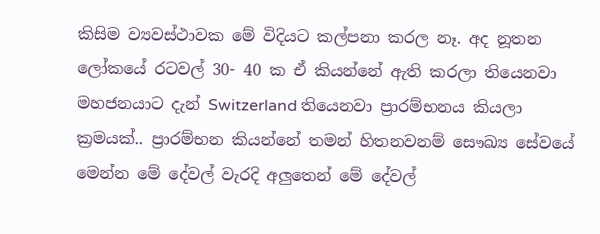කිසිම ව්‍යවස්ථාවක මේ විදියට කල්පනා කරල නෑ. අද නූතන ලෝකයේ රටවල් 30- 40 ක ඒ කියන්නේ ඇති කරලා තියෙනවා මහජනයාට දැන් Switzerland තියෙනවා ප්‍රාරම්භනය කියලා ක්‍රමයක්.. ප්‍රාරම්භන කියන්නේ තමන් හිතනවනම් සෞඛ්‍ය සේවයේ මෙන්න මේ දේවල් වැරදි අලුතෙන් මේ දේවල්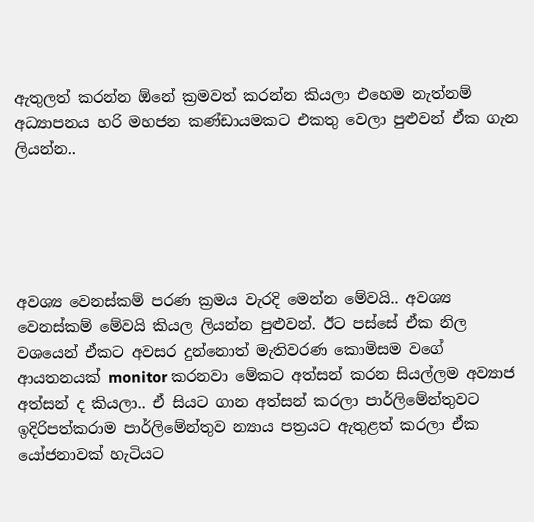ඇතුලත් කරන්න ඕනේ ක්‍රමවත් කරන්න කියලා එහෙම නැත්නම් අධ්‍යාපනය හරි මහජන කණ්ඩායමකට එකතු වෙලා පුළුවන් ඒක ගැන ලියන්න..





අවශ්‍ය වෙනස්කම් පරණ ක්‍රමය වැරදි මෙන්න මේවයි.. අවශ්‍ය වෙනස්කම් මේවයි කියල ලියන්න පුළුවන්. ඊට පස්සේ ඒක නිල වශයෙන් ඒකට අවසර දුන්නොත් මැතිවරණ කොමිසම වගේ ආයතනයක් monitor කරනවා මේකට අත්සන් කරන සියල්ලම අව්‍යාජ අත්සන් ද කියලා.. ඒ සියට ගාන අත්සන් කරලා පාර්ලිමේන්තුවට ඉදිරිපත්කරාම පාර්ලිමේන්තුව න්‍යාය පත්‍රයට ඇතුළත් කරලා ඒක යෝජනාවක් හැටියට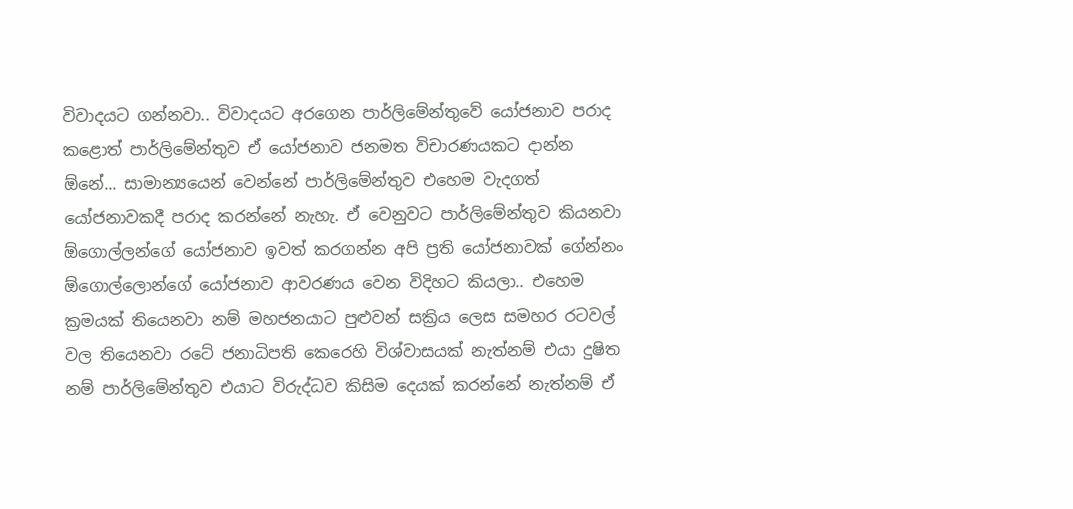විවාදයට ගන්නවා.. විවාදයට අරගෙන පාර්ලිමේන්තුවේ යෝජනාව පරාද කළොත් පාර්ලිමේන්තුව ඒ යෝජනාව ජනමත විචාරණයකට දාන්න ඕනේ... සාමාන්‍යයෙන් වෙන්නේ පාර්ලිමේන්තුව එහෙම වැදගත් යෝජනාවකදී පරාද කරන්නේ නැහැ. ඒ වෙනුවට පාර්ලිමේන්තුව කියනවා ඕගොල්ලන්ගේ යෝජනාව ඉවත් කරගන්න අපි ප්‍රති යෝජනාවක් ගේන්නං  ඕගොල්ලොන්ගේ යෝජනාව ආවරණය වෙන විදිහට කියලා.. එහෙම ක්‍රමයක් තියෙනවා නම් මහජනයාට පුළුවන් සක්‍රිය ලෙස සමහර රටවල් වල තියෙනවා රටේ ජනාධිපති කෙරෙහි විශ්වාසයක් නැත්නම් එයා දුෂිත නම් පාර්ලිමේන්තුව එයාට විරුද්ධව කිසිම දෙයක් කරන්නේ නැත්නම් ඒ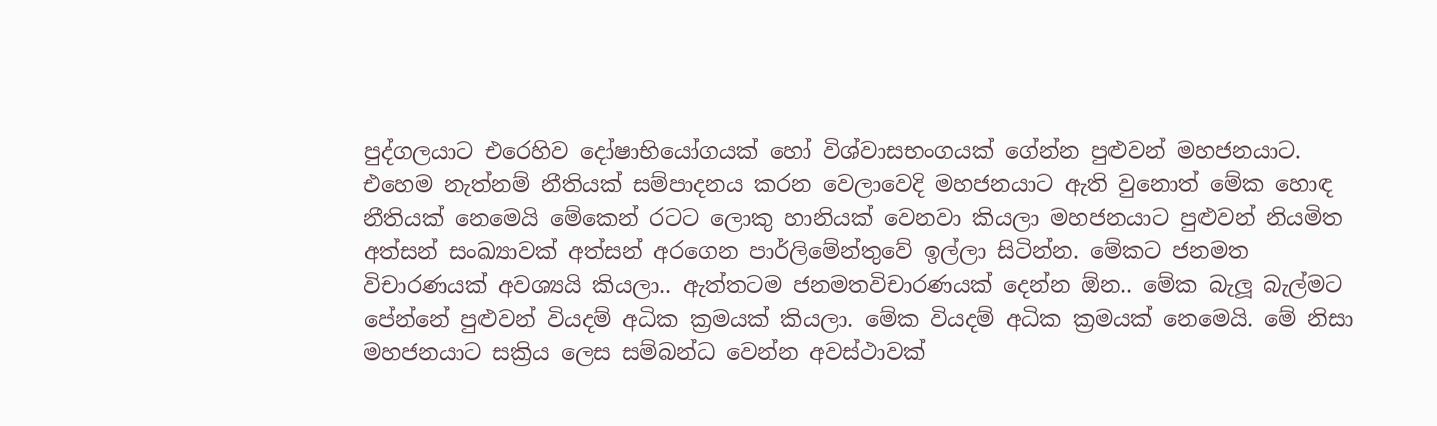පුද්ගලයාට එරෙහිව දෝෂාභියෝගයක් හෝ විශ්වාසභංගයක් ගේන්න පුළුවන් මහජනයාට. එහෙම නැත්නම් නීතියක් සම්පාදනය කරන වෙලාවෙදි මහජනයාට ඇති වුනොත් මේක හොඳ නීතියක් නෙමෙයි මේකෙන් රටට ලොකු හානියක් වෙනවා කියලා මහජනයාට පුළුවන් නියමිත අත්සන් සංඛ්‍යාවක් අත්සන් අරගෙන පාර්ලිමේන්තුවේ ඉල්ලා සිටින්න. මේකට ජනමත විචාරණයක් අවශ්‍යයි කියලා.. ඇත්තටම ජනමතවිචාරණයක් දෙන්න ඕන.. මේක බැලූ බැල්මට පේන්නේ පුළුවන් වියදම් අධික ක්‍රමයක් කියලා. මේක වියදම් අධික ක්‍රමයක් නෙමෙයි. මේ නිසා මහජනයාට සක්‍රිය ලෙස සම්බන්ධ වෙන්න අවස්ථාවක්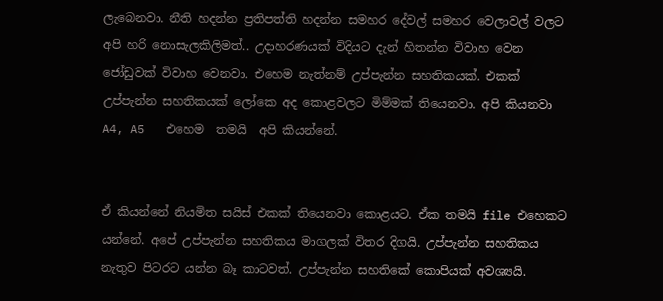ලැබෙනවා. නීති හදන්න ප්‍රතිපත්ති හදන්න සමහර දේවල් සමහර වෙලාවල් වලට අපි හරි නොසැලකිලිමත්.. උදාහරණයක් විදියට දැන් හිතන්න විවාහ වෙන ජෝඩුවක් විවාහ වෙනවා. එහෙම නැත්නම් උප්පැන්න සහතිකයක්. එකක් උප්පැන්න සහතිකයක් ලෝකෙ අද කොළවලට මිම්මක් තියෙනවා. අපි කියනවා  A4, A5   එහෙම  තමයි  අපි කියන්නේ.


ඒ කියන්නේ නියමිත සයිස් එකක් තියෙනවා කොළයට. ඒක තමයි file එහෙකට යන්නේ. අපේ උප්පැන්න සහතිකය මාගලක් විතර දිගයි. උප්පැන්න සහතිකය නැතුව පිටරට යන්න බෑ කාටවත්. උප්පැන්න සහතිකේ කොපියක් අවශ්‍යයි.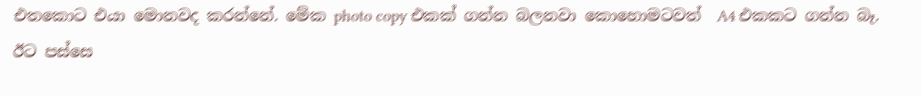එතකොට එයා මොනවද කරන්නේ. මේක photo copy එකක් ගන්න බලනවා කොහොමටවත්  A4 එකකට ගන්න බෑ. ඊට පස්සෙ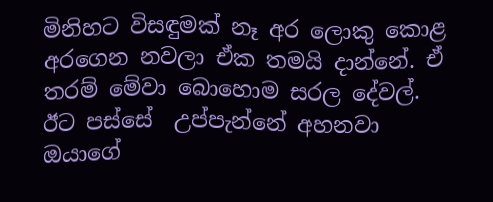මිනිහට විසඳුමක් නෑ අර ලොකු කොළ අරගෙන නවලා ඒක තමයි දාන්නේ. ඒ තරම් මේවා බොහොම සරල දේවල්. ඊට පස්සේ  උප්පැන්නේ අහනවා ඔයාගේ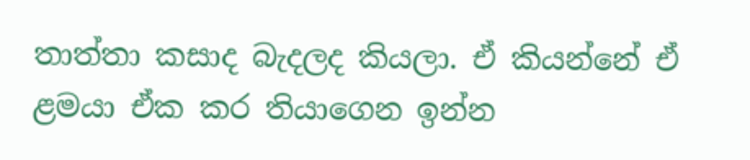තාත්තා කසාද බැදලද කියලා. ඒ කියන්නේ ඒ ළමයා ඒක කර තියාගෙන ඉන්න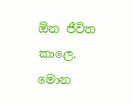ඕන ජීවිත කාලෙ. මොන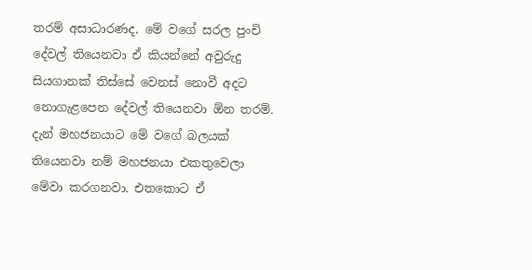තරම් අසාධාරණද. මේ වගේ සරල පුංචි දේවල් තියෙනවා ඒ කියන්නේ අවුරුදු සියගානක් තිස්සේ වෙනස් නොවී අදට නොගැළපෙන දේවල් තියෙනවා ඕන තරම්. දැන් මහජනයාට මේ වගේ බලයක් තියෙනවා නම් මහජනයා එකතුවෙලා මේවා කරගනවා. එතකොට ඒ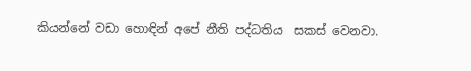කියන්නේ වඩා හොඳින් අපේ නීති පද්ධතිය  සකස් වෙනවා.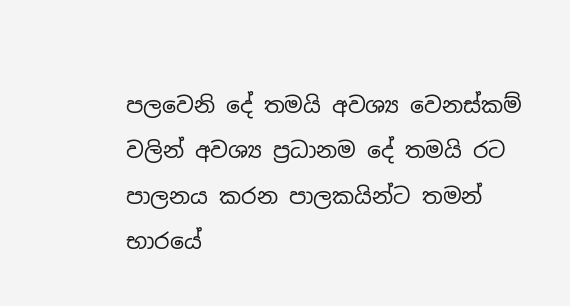පලවෙනි දේ තමයි අවශ්‍ය වෙනස්කම් වලින් අවශ්‍ය ප්‍රධානම දේ තමයි රට පාලනය කරන පාලකයින්ට තමන් භාරයේ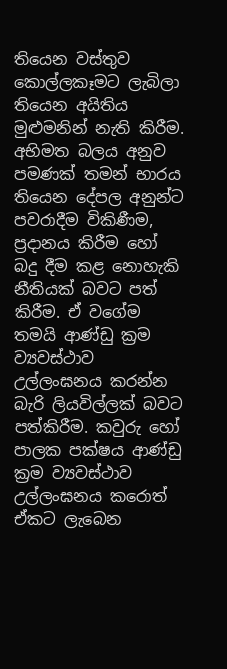තියෙන වස්තුව කොල්ලකෑමට ලැබිලා තියෙන අයිතිය මුළුමනින් නැති කිරීම. අභිමත බලය අනුව පමණක් තමන් භාරය තියෙන දේපල අනුන්ට පවරාදීම විකිණීම, ප්‍රදානය කිරීම හෝ බදු දීම කළ නොහැකි නීතියක් බවට පත් කිරීම. ඒ වගේම තමයි ආණ්ඩු ක්‍රම ව්‍යවස්ථාව උල්ලංඝනය කරන්න බැරි ලියවිල්ලක් බවට පත්කිරීම. කවුරු හෝ පාලක පක්ෂය ආණ්ඩු ක්‍රම ව්‍යවස්ථාව උල්ලංඝනය කරොත් ඒකට ලැබෙන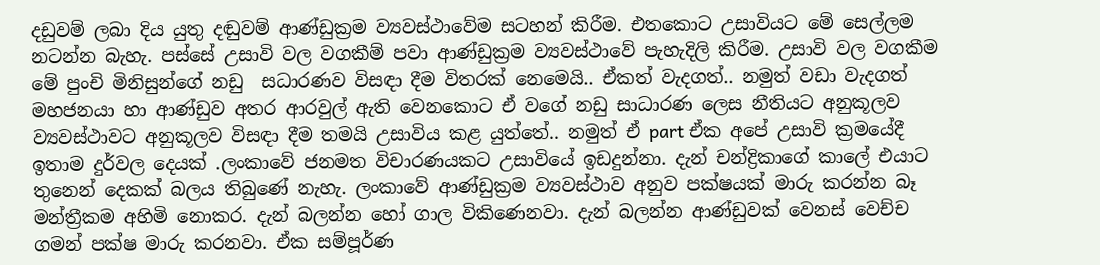දඩුවම් ලබා දිය යුතු දඬුවම් ආණ්ඩුක්‍රම ව්‍යවස්ථාවේම සටහන් කිරීම. එතකොට උසාවියට මේ සෙල්ලම නටන්න බැහැ. පස්සේ උසාවි වල වගකීම් පවා ආණ්ඩුක්‍රම ව්‍යවස්ථාවේ පැහැදිලි කිරීම. උසාවි වල වගකීම මේ පුංචි මිනිසුන්ගේ නඩු  සධාරණව විසඳා දීම විතරක් නෙමෙයි.. ඒකත් වැදගත්.. නමුත් වඩා වැදගත් මහජනයා හා ආණ්ඩුව අතර ආරවුල් ඇති වෙනකොට ඒ වගේ නඩු සාධාරණ ලෙස නීතියට අනුකූලව ව්‍යවස්ථාවට අනුකූලව විසඳා දීම තමයි උසාවිය කළ යුත්තේ.. නමුත් ඒ part ඒක අපේ උසාවි ක්‍රමයේදී ඉතාම දුර්වල දෙයක් .ලංකාවේ ජනමත විචාරණයකට උසාවියේ ඉඩදුන්නා. දැන් චන්ද්‍රිකාගේ කාලේ එයාට තුනෙන් දෙකක් බලය තිබුණේ නැහැ. ලංකාවේ ආණ්ඩුක්‍රම ව්‍යවස්ථාව අනුව පක්ෂයක් මාරු කරන්න බෑ මන්ත්‍රීකම අහිමි නොකර. දැන් බලන්න හෝ ගාල විකිණෙනවා. දැන් බලන්න ආණ්ඩුවක් වෙනස් වෙච්ච ගමන් පක්ෂ මාරු කරනවා. ඒක සම්පූර්ණ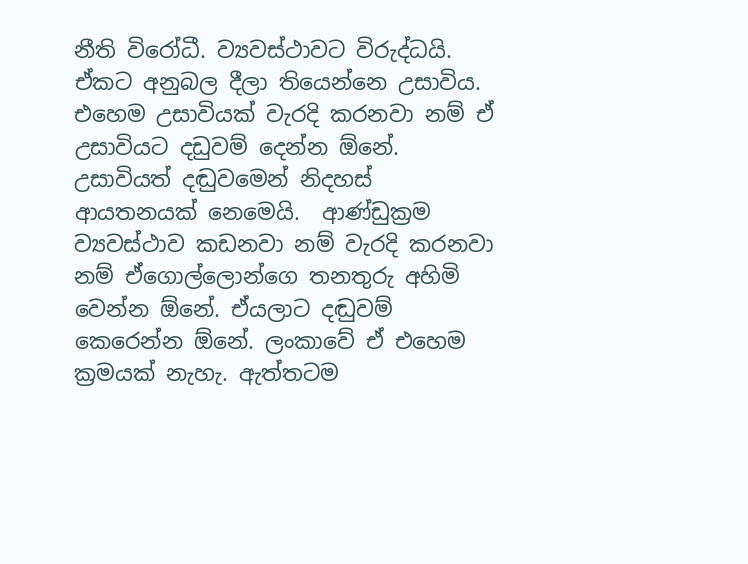නීති විරෝධී. ව්‍යවස්ථාවට විරුද්ධයි. ඒකට අනුබල දීලා තියෙන්නෙ උසාවිය. එහෙම උසාවියක් වැරදි කරනවා නම් ඒ උසාවියට දඩුවම් දෙන්න ඕනේ. උසාවියත් දඬුවමෙන් නිදහස් ආයතනයක් නෙමෙයි.  ආණ්ඩුක්‍රම ව්‍යවස්ථාව කඩනවා නම් වැරදි කරනවා නම් ඒගොල්ලොන්ගෙ තනතුරු අහිමි වෙන්න ඕනේ. ඒයලාට දඬුවම් කෙරෙන්න ඕනේ. ලංකාවේ ඒ එහෙම ක්‍රමයක් නැහැ. ඇත්තටම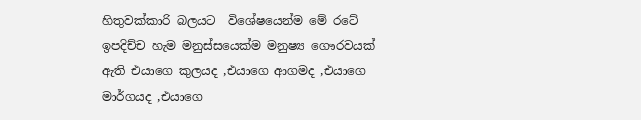හිතුවක්කාරි බලයට ‍ විශේෂයෙන්ම මේ රටේ ඉපදිච්ච හැම මනුස්සයෙක්ම මනුෂ්‍ය ගෞරවයක් ඇති එයාගෙ කුලයද ,එයාගෙ ආගමද ,එයාගෙ මාර්ගයද ,එයාගෙ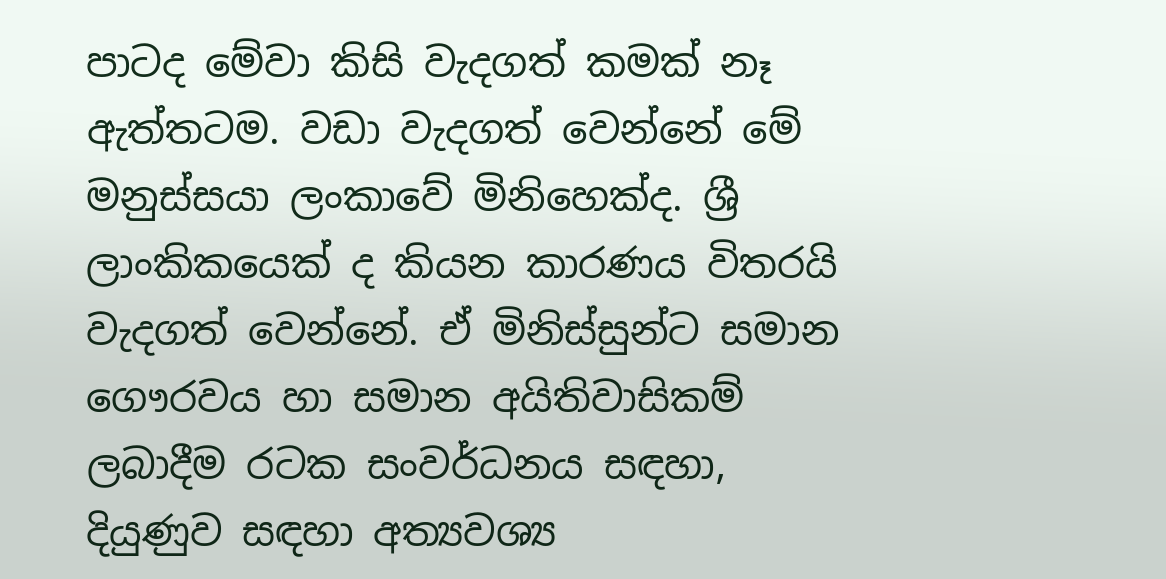පාටද මේවා කිසි වැදගත් කමක් නෑ ඇත්තටම. වඩා වැදගත් වෙන්නේ මේ මනුස්සයා ලංකාවේ මිනිහෙක්ද. ශ්‍රී ලාංකිකයෙක් ද කියන කාරණය විතරයි වැදගත් වෙන්නේ. ඒ මිනිස්සුන්ට සමාන ගෞරවය හා සමාන අයිතිවාසිකම් ලබාදීම රටක සංවර්ධනය සඳහා, දියුණුව සඳහා අත්‍යවශ්‍ය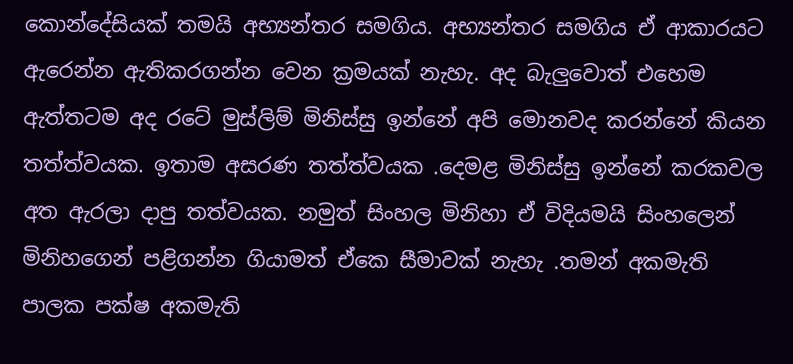කොන්දේසියක් තමයි අභ්‍යන්තර සමගිය. අභ්‍යන්තර සමගිය ඒ ආකාරයට ඇරෙන්න ඇතිකරගන්න වෙන ක්‍රමයක් නැහැ. අද බැලුවොත් එහෙම ඇත්තටම අද රටේ මුස්ලිම් මිනිස්සු ඉන්නේ අපි මොනවද කරන්නේ කියන තත්ත්වයක. ඉතාම අසරණ තත්ත්වයක .දෙමළ මිනිස්සු ඉන්නේ කරකවල අත ඇරලා දාපු තත්වයක. නමුත් සිංහල මිනිහා ඒ විදියමයි සිංහලෙන් මිනිහගෙන් පළිගන්න ගියාමත් ඒකෙ සීමාවක් නැහැ .තමන් අකමැති පාලක පක්ෂ අකමැති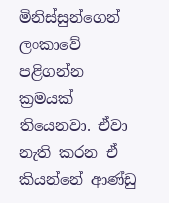මිනිස්සුන්ගෙන් ලංකාවේ පළිගන්න ක්‍රමයක් තියෙනවා. ඒවා නැති කරන ඒ කියන්නේ ආණ්ඩු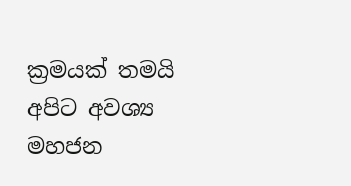ක්‍රමයක් තමයි අපිට අවශ්‍ය මහජන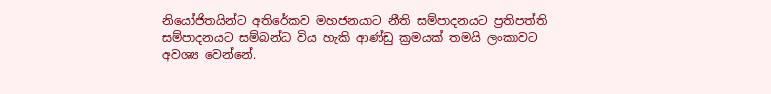නියෝජිතයින්ට අතිරේකව මහජනයාට නීති සම්පාදනයට ප්‍රතිපත්ති සම්පාදනයට සම්බන්ධ විය හැකි ආණ්ඩු ක්‍රමයක් තමයි ලංකාවට අවශ්‍ය වෙන්නේ.